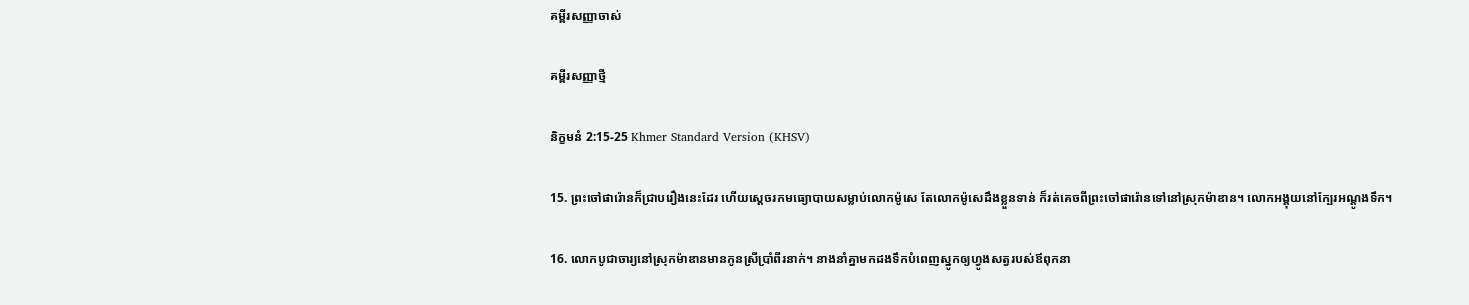គម្ពីរសញ្ញាចាស់

គម្ពីរសញ្ញាថ្មី

និក្ខមនំ 2:15-25 Khmer Standard Version (KHSV)

15. ព្រះចៅផារ៉ោនក៏ជ្រាបរឿងនេះដែរ ហើយស្ដេចរកមធ្យោ‌បាយសម្លាប់លោកម៉ូសេ តែលោកម៉ូសេដឹងខ្លួនទាន់ ក៏រត់គេចពីព្រះចៅផារ៉ោនទៅនៅស្រុកម៉ាឌាន។ លោកអង្គុយនៅក្បែរអណ្ដូងទឹក។

16. លោកបូជា‌ចារ្យនៅស្រុកម៉ាឌានមានកូនស្រីប្រាំ‌ពីរនាក់។ នាងនាំគ្នាមកដងទឹកបំពេញស្នូកឲ្យហ្វូងសត្វរបស់ឪពុកនា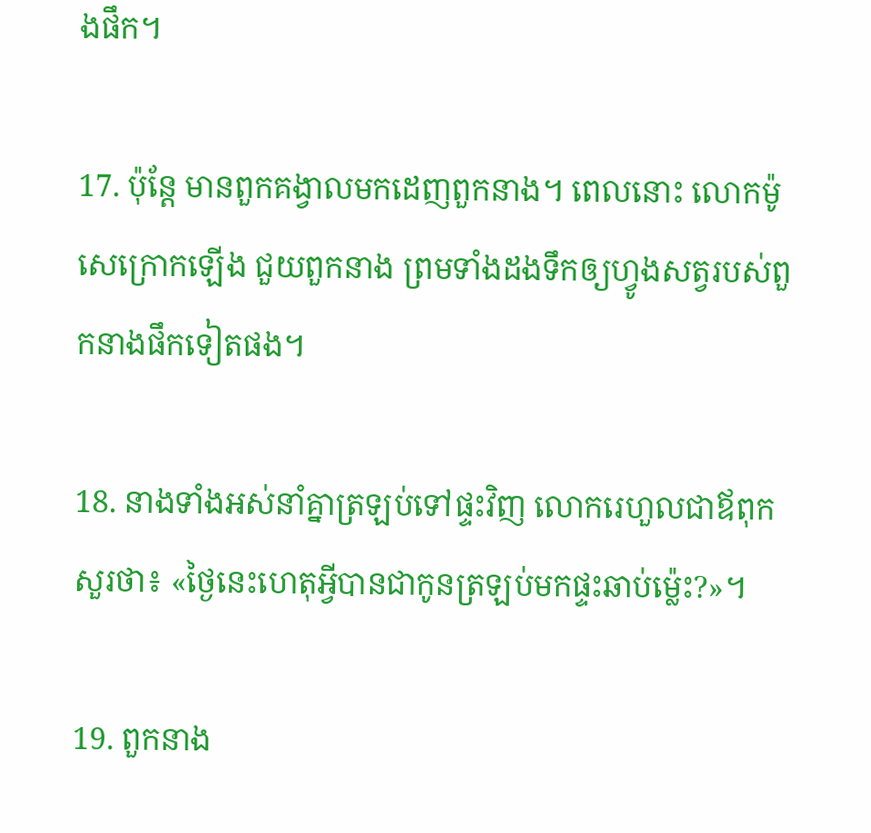ងផឹក។

17. ប៉ុន្តែ មានពួកគង្វាលមកដេញពួកនាង។ ពេលនោះ លោកម៉ូសេក្រោកឡើង ជួយពួកនាង ព្រមទាំងដងទឹកឲ្យហ្វូងសត្វរបស់ពួកនាងផឹកទៀតផង។

18. នាងទាំងអស់នាំគ្នាត្រឡប់ទៅផ្ទះវិញ លោករេហួលជាឪពុកសួរថា៖ «ថ្ងៃនេះហេតុអ្វីបានជាកូនត្រឡប់មកផ្ទះឆាប់ម៉្លេះ?»។

19. ពួកនាង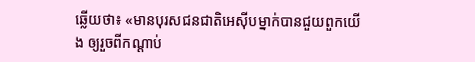ឆ្លើយថា៖ «មានបុរសជន‌ជាតិអេស៊ីបម្នាក់បានជួយពួកយើង ឲ្យរួចពីកណ្ដាប់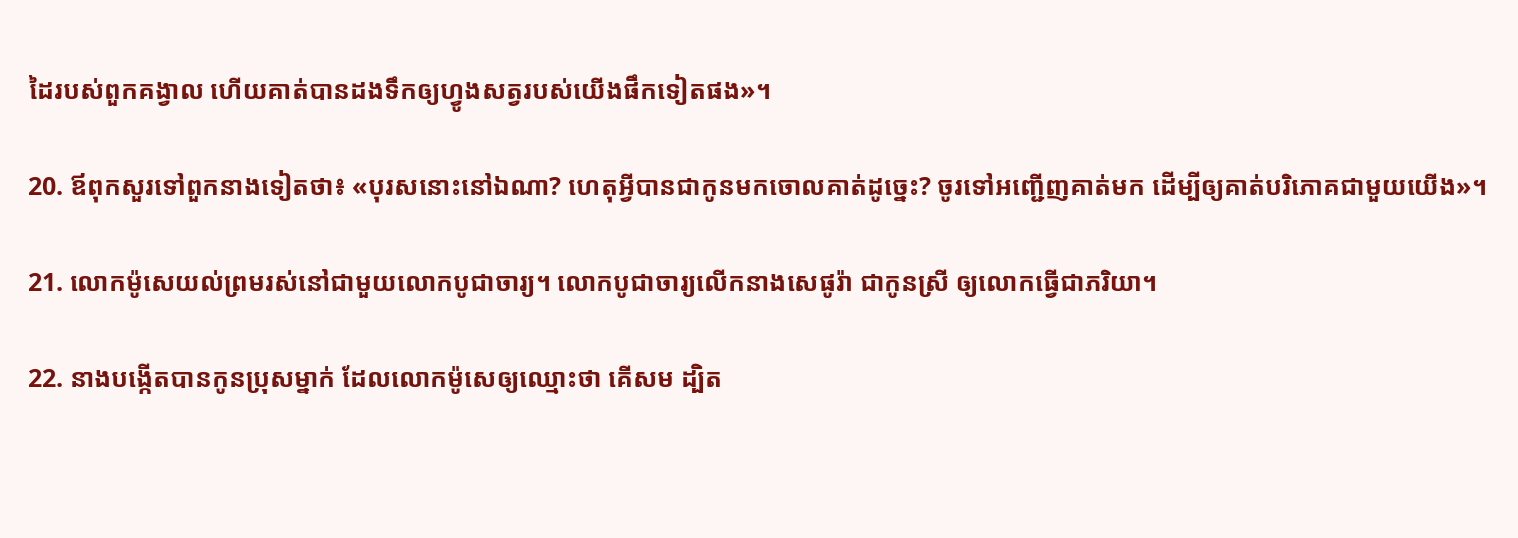ដៃរបស់ពួកគង្វាល ហើយគាត់បានដងទឹកឲ្យហ្វូងសត្វរបស់យើងផឹកទៀតផង»។

20. ឪពុកសួរទៅពួកនាងទៀតថា៖ «បុរសនោះនៅឯណា? ហេតុអ្វីបានជាកូនមកចោលគាត់ដូច្នេះ? ចូរទៅអញ្ជើញគាត់មក ដើម្បីឲ្យគាត់បរិភោគជាមួយយើង»។

21. លោកម៉ូសេយល់ព្រមរស់នៅជាមួយលោកបូជា‌ចារ្យ។ លោកបូជា‌ចារ្យលើកនាងសេផូ‌រ៉ា ជាកូនស្រី ឲ្យលោកធ្វើជាភរិយា។

22. នាងបង្កើតបានកូនប្រុសម្នាក់ ដែលលោកម៉ូសេឲ្យឈ្មោះថា គើ‌សម ដ្បិត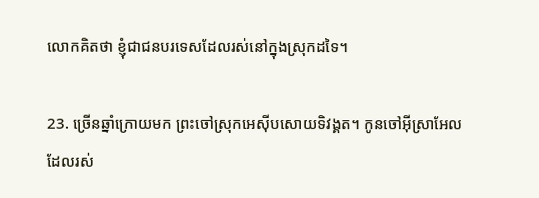លោកគិតថា ខ្ញុំជាជនបរទេសដែលរស់នៅក្នុងស្រុកដទៃ។

23. ច្រើនឆ្នាំក្រោយមក ព្រះចៅស្រុកអេស៊ីបសោយទិវង្គត។ កូនចៅអ៊ីស្រា‌អែលដែលរស់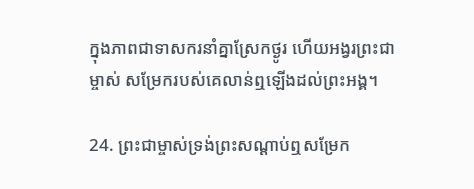ក្នុងភាពជាទាសករនាំគ្នាស្រែកថ្ងូរ ហើយអង្វរព្រះ‌ជាម្ចាស់ សម្រែករបស់គេលាន់ឮឡើងដល់ព្រះ‌អង្គ។

24. ព្រះ‌ជាម្ចាស់ទ្រង់ព្រះ‌សណ្ដាប់ឮសម្រែក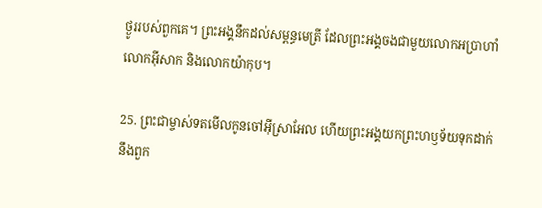ថ្ងូររបស់ពួកគេ។ ព្រះ‌អង្គនឹកដល់សម្ពន្ធ‌មេត្រី ដែលព្រះ‌អង្គចងជាមួយលោកអប្រាហាំ លោកអ៊ីសាក និងលោកយ៉ាកុប។

25. ព្រះ‌ជាម្ចាស់ទតមើលកូនចៅអ៊ីស្រា‌អែល ហើយព្រះ‌អង្គយកព្រះ‌ហឫទ័យទុកដាក់នឹងពួក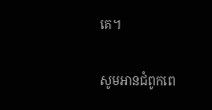គេ។

សូមអានជំពូកពេ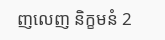ញលេញ និក្ខមនំ 2